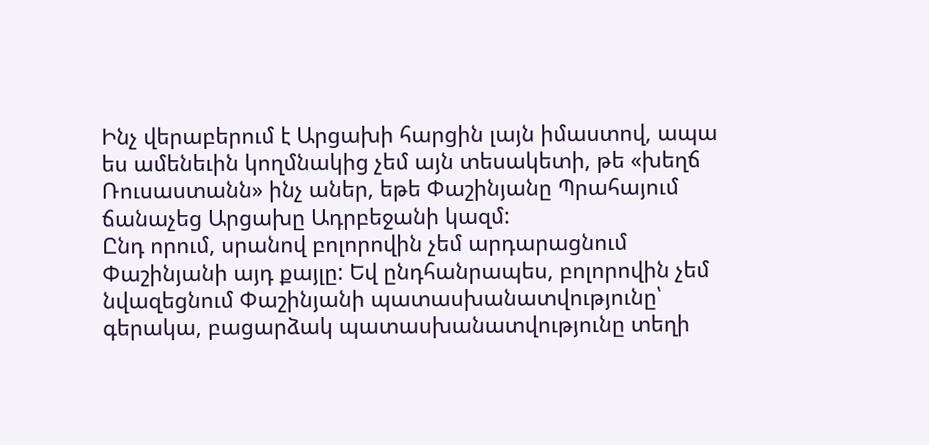Ինչ վերաբերում է Արցախի հարցին լայն իմաստով, ապա ես ամենեւին կողմնակից չեմ այն տեսակետի, թե «խեղճ Ռուսաստանն» ինչ աներ, եթե Փաշինյանը Պրահայում ճանաչեց Արցախը Ադրբեջանի կազմ:
Ընդ որում, սրանով բոլորովին չեմ արդարացնում Փաշինյանի այդ քայլը: Եվ ընդհանրապես, բոլորովին չեմ նվազեցնում Փաշինյանի պատասխանատվությունը՝ գերակա, բացարձակ պատասխանատվությունը տեղի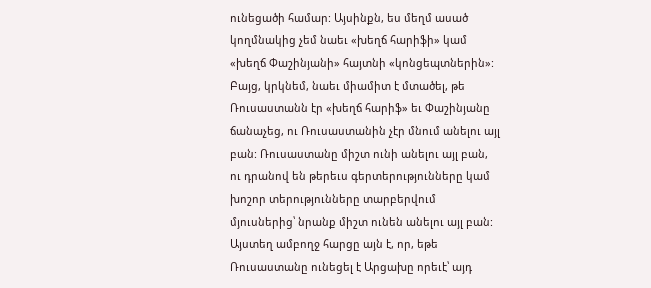ունեցածի համար: Այսինքն, ես մեղմ ասած կողմնակից չեմ նաեւ «խեղճ հարիֆի» կամ «խեղճ Փաշինյանի» հայտնի «կոնցեպտներին»:
Բայց, կրկնեմ, նաեւ միամիտ է մտածել, թե Ռուսաստանն էր «խեղճ հարիֆ» եւ Փաշինյանը ճանաչեց, ու Ռուսաստանին չէր մնում անելու այլ բան: Ռուսաստանը միշտ ունի անելու այլ բան, ու դրանով են թերեւս գերտերությունները կամ խոշոր տերությունները տարբերվում մյուսներից՝ նրանք միշտ ունեն անելու այլ բան:
Այստեղ ամբողջ հարցը այն է, որ, եթե Ռուսաստանը ունեցել է Արցախը որեւէ՝ այդ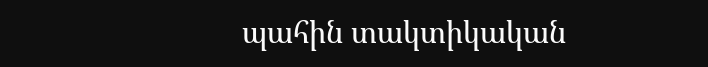պահին տակտիկական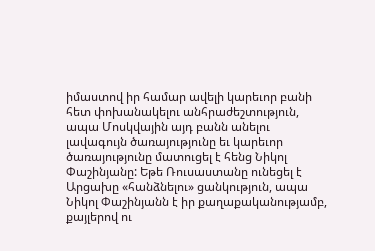իմաստով իր համար ավելի կարեւոր բանի հետ փոխանակելու անհրաժեշտություն, ապա Մոսկվային այդ բանն անելու լավագույն ծառայությունը եւ կարեւոր ծառայությունը մատուցել է հենց Նիկոլ Փաշինյանը: Եթե Ռուսաստանը ունեցել է Արցախը «հանձնելու» ցանկություն, ապա Նիկոլ Փաշինյանն է իր քաղաքականությամբ, քայլերով ու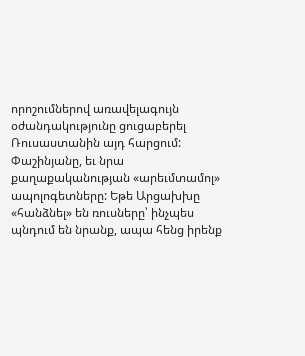որոշումներով առավելագույն օժանդակությունը ցուցաբերել Ռուսաստանին այդ հարցում: Փաշինյանը, եւ նրա քաղաքականության «արեւմտամոլ» ապոլոգետները: Եթե Արցախխը «հանձնել» են ռուսները՝ ինչպես պնդում են նրանք, ապա հենց իրենք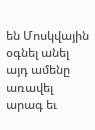են Մոսկվային օգնել անել այդ ամենը առավել արագ եւ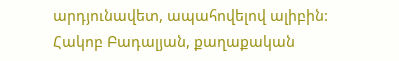արդյունավետ, ապահովելով ալիբին:
Հակոբ Բադալյան, քաղաքական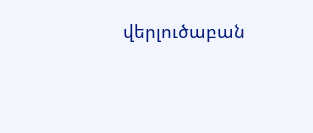վերլուծաբան